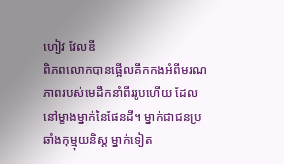ហៀវ វែលឌី
ពិភពលោកបានផ្អើលគឹកកងអំពីមរណភាពរបស់មេដឹកនាំពីររូបហើយ ដែលនៅម្ខាងម្នាក់នៃផែនដី។ ម្នាក់ជាជនប្រឆាំងកុម្មុយនិស្ត ម្នាក់ទៀត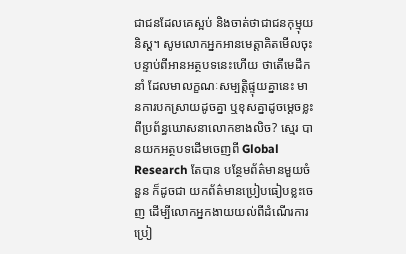ជាជនដែលគេស្អប់ និងចាត់ថាជាជនកុម្មុយនិស្ត។ សូមលោកអ្នកអានមេត្តាគិតមើលចុះ បន្ទាប់ពីអានអត្ថបទនេះហើយ ថាតើមេដឹកនាំ ដែលមាលក្ខណៈសម្បត្តិផ្ទុយគ្នានេះ មានការបកស្រាយដូចគ្នា ឬខុសគ្នាដូចម្តេចខ្លះ ពីប្រព័ន្ធឃោសនាលោកខាងលិច? ស្មេរ បានយកអត្ថបទដើមចេញពី Global Research តែបាន បន្ថែមព័ត៌មានមួយចំនួន ក៏ដូចជា យកព័ត៌មានប្រៀបធៀបខ្លះចេញ ដើម្បីលោកអ្នកងាយយល់ពីដំណើរការប្រៀ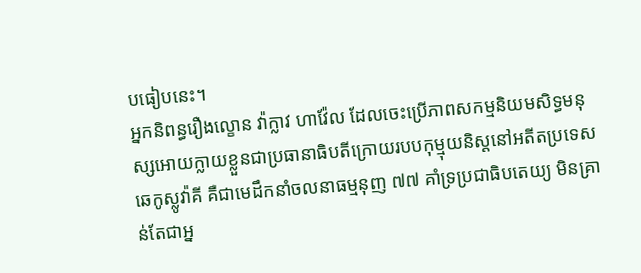បធៀបនេះ។
អ្នកនិពន្ធរឿងល្ខោន វ៉ាក្លាវ ហាវ៉ែល ដែលចេះប្រើភាពសកម្មនិយមសិទ្ធមនុស្សអោយក្លាយខ្លួនជាប្រធានាធិបតីក្រោយរបបកុម្មុយនិស្តនៅអតីតប្រទេសឆេកូស្លូវ៉ាគី គឺជាមេដឹកនាំចលនាធម្មនុញ ៧៧ គាំទ្រប្រជាធិបតេយ្យ មិនគ្រាន់តែជាអ្ន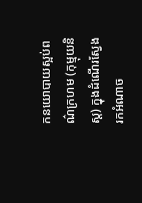កនយោបាយស្អប់ពណ៌ក្រហម (កុម្មុយនិស្ត) ក្នុងដំណើរស្វែងរកអំណាច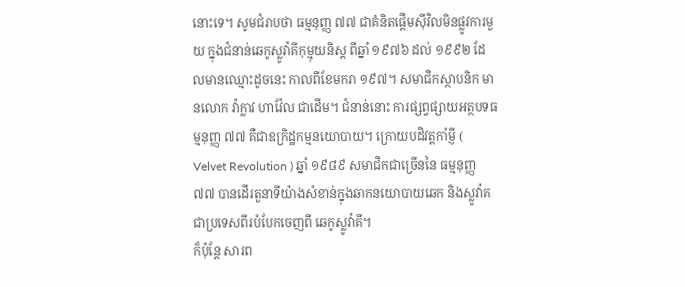នោះទេ។ សូមជំរាបថា ធម្មនុញ្ញ ៧៧ ជាគំនិតផ្តើមស៊ីវិលមិនផ្លូវការមួយ ក្នុងជំនាន់ឆេកូស្លូវ៉ាគីកុម្មុយនិស្ត ពីឆ្នាំ ១៩៧៦ ដល់ ១៩៩២ ដែលមានឈ្មោះដូចនេះ កាលពីខែមករា ១៩៧។ សមាជិកស្ថាបនិក មានលោក វ៉ាក្លាវ ហាវ៉ែល ជាដើម។ ជំនាន់នោះ ការផ្សព្វផ្សាយអត្ថបទធម្មនុញ្ញ ៧៧ គឺជាឧក្រិដ្ឋកម្មនយោបាយ។ ក្រោយបដិវត្តកាំម្ញី ( Velvet Revolution ) ឆ្នាំ ១៩៨៩ សមាជិកជាច្រើននៃ ធម្មនុញ្ញ ៧៧ បានដើរតួនាទីយ៉ាងសំខាន់ក្នុងឆាកនយោបាយឆេក និងស្លូវ៉ាគ ជាប្រទេសពីរបំបែកចេញពី ឆេកូស្លូវ៉ាគី។
ក៏ប៉ុន្តែ សារព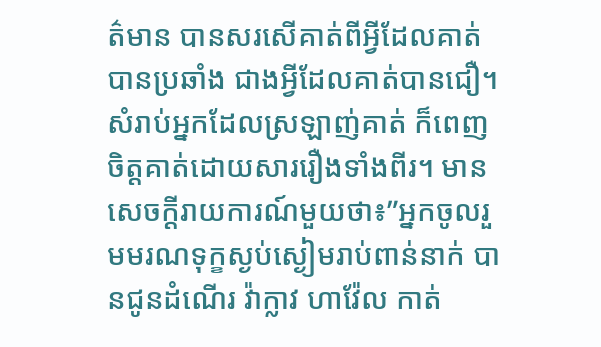ត៌មាន បានសរសើគាត់ពីអ្វីដែលគាត់បានប្រឆាំង ជាងអ្វីដែលគាត់បានជឿ។ សំរាប់អ្នកដែលស្រឡាញ់គាត់ ក៏ពេញចិត្តគាត់ដោយសាររឿងទាំងពីរ។ មានសេចក្តីរាយការណ៍មួយថា៖”អ្នកចូលរួមមរណទុក្ខស្ងប់ស្ងៀមរាប់ពាន់នាក់ បានជូនដំណើរ វ៉ាក្លាវ ហាវ៉ែល កាត់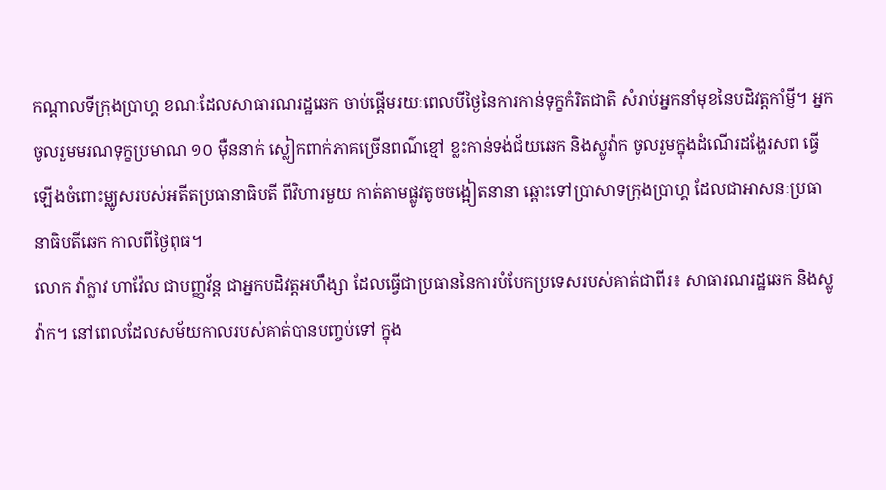កណ្តាលទីក្រុងប្រាហ្គ ខណៈដែលសាធារណរដ្ឋឆេក ចាប់ផ្តើមរយៈពេលបីថ្ងៃនៃការកាន់ទុក្ខកំរិតជាតិ សំរាប់អ្នកនាំមុខនៃបដិវត្តកាំម្ញី។ អ្នកចូលរួមមរណទុក្ខប្រមាណ ១០ ម៉ឺននាក់ ស្លៀកពាក់ភាគច្រើនពណ៌ខ្មៅ ខ្លះកាន់ទង់ជ័យឆេក និងស្លូវ៉ាក ចូលរួមក្នុងដំណើរដង្ហែរសព ធ្វើឡើងចំពោះម្ឈូសរបស់អតីតប្រធានាធិបតី ពីវិហារមួយ កាត់តាមផ្លូវតូចចង្អៀតនានា ឆ្ពោះទៅប្រាសាទក្រុងប្រាហ្គ ដែលជាអាសនៈប្រធានាធិបតីឆេក កាលពីថ្ងៃពុធ។
លោក វ៉ាក្លាវ ហាវ៉ែល ជាបញ្ញវ័ន្ត ជាអ្នកបដិវត្តអហឹង្សា ដែលធ្វើជាប្រធាននៃការបំបែកប្រទេសរបស់គាត់ជាពីរ៖ សាធារណរដ្ឋឆេក និងស្លូវ៉ាក។ នៅពេលដែលសម័យកាលរបស់គាត់បានបញ្ចប់ទៅ ក្នុង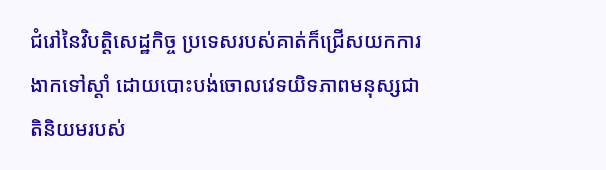ជំរៅនៃវិបត្តិសេដ្ឋកិច្ច ប្រទេសរបស់គាត់ក៏ជ្រើសយកការងាកទៅស្តាំ ដោយបោះបង់ចោលវេទយិទភាពមនុស្សជាតិនិយមរបស់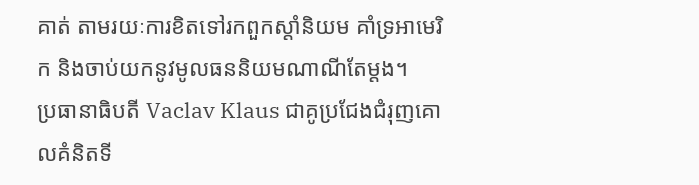គាត់ តាមរយៈការខិតទៅរកពួកស្តាំនិយម គាំទ្រអាមេរិក និងចាប់យកនូវមូលធននិយមណាណីតែម្តង។
ប្រធានាធិបតី Vaclav Klaus ជាគូប្រជែងជំរុញគោលគំនិតទី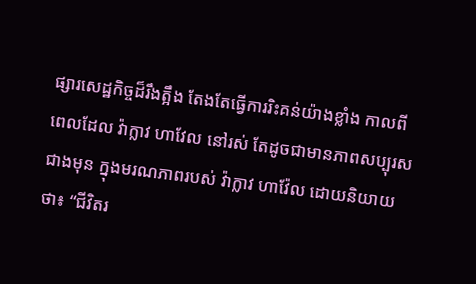ផ្សារសេដ្ឋកិច្ចដ៏រឹងត្អឹង តែងតែធ្វើការរិះគន់យ៉ាងខ្លាំង កាលពីពេលដែល វ៉ាក្លាវ ហាវែល នៅរស់ តែដូចជាមានភាពសប្បុរសជាងមុន ក្នុងមរណភាពរបស់ វ៉ាក្លាវ ហាវ៉ែល ដោយនិយាយថា៖ “ជីវិតរ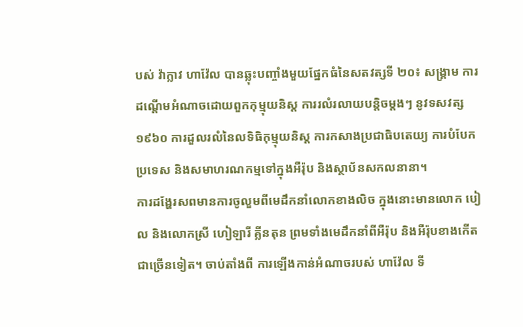បស់ វ៉ាក្លាវ ហាវ៉ែល បានឆ្លុះបញ្ចាំងមួយផ្នែកធំនៃសតវត្សទី ២០៖ សង្គ្រាម ការដណ្តើមអំណាចដោយពួកកុម្មុយនិស្ត ការរលំរលាយបន្តិចម្តងៗ នូវទសវត្ស ១៩៦០ ការដួលរលំនៃលទិធិកុម្មុយនិស្ត ការកសាងប្រជាធិបតេយ្យ ការបំបែកប្រទេស និងសមាហរណកម្មទៅក្នុងអឺរ៉ុប និងស្ថាប័នសកលនានា។
ការដង្ហែរសពមានការចូលួមពីមេដឹកនាំលោកខាងលិច ក្នុងនោះមានលោក បៀល និងលោកស្រី ហៀឡារី គ្លីនតុន ព្រមទាំងមេដឹកនាំពីអឺរ៉ុប និងអឺរ៉ុបខាងកើតជាច្រើនទៀត។ ចាប់តាំងពី ការឡើងកាន់អំណាចរបស់ ហាវ៉ែល ទី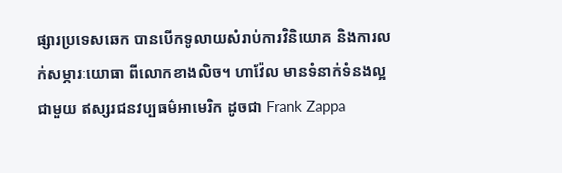ផ្សារប្រទេសឆេក បានបើកទូលាយសំរាប់ការវិនិយោគ និងការលក់សម្ភារៈយោធា ពីលោកខាងលិច។ ហាវ៉ែល មានទំនាក់ទំនងល្អជាមួយ ឥស្សរជនវប្បធម៌អាមេរិក ដូចជា Frank Zappa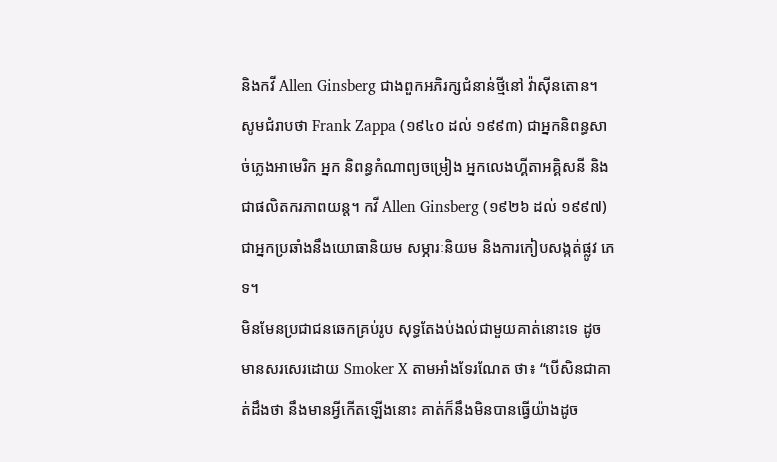និងកវី Allen Ginsberg ជាងពួកអភិរក្សជំនាន់ថ្មីនៅ វ៉ាស៊ីនតោន។ សូមជំរាបថា Frank Zappa (១៩៤០ ដល់ ១៩៩៣) ជាអ្នកនិពន្ធសាច់ភ្លេងអាមេរិក អ្នក និពន្ធកំណាព្យចម្រៀង អ្នកលេងហ្គីតាអគ្គិសនី និងជាផលិតករភាពយន្ត។ កវី Allen Ginsberg (១៩២៦ ដល់ ១៩៩៧) ជាអ្នកប្រឆាំងនឹងយោធានិយម សម្ភារៈនិយម និងការកៀបសង្កត់ផ្លូវ ភេទ។
មិនមែនប្រជាជនឆេកគ្រប់រូប សុទ្ធតែងប់ងល់ជាមួយគាត់នោះទេ ដូចមានសរសេរដោយ Smoker X តាមអាំងទែរណែត ថា៖ “បើសិនជាគាត់ដឹងថា នឹងមានអ្វីកើតឡើងនោះ គាត់ក៏នឹងមិនបានធ្វើយ៉ាងដូច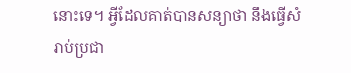នោះទេ។ អ្វីដែលគាត់បានសន្យាថា នឹងធ្វើសំរាប់ប្រជា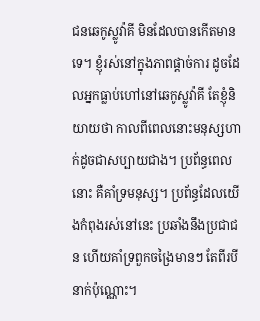ជនឆេកូស្លូវ៉ាគី មិនដែលបានកើតមានទេ។ ខ្ញុំរស់នៅក្នុងភាពផ្តាច់ការ ដូចដែលអ្នកធ្លាប់ហៅនៅឆេកូស្លូវ៉ាគី តែខ្ញុំនិយាយថា កាលពីពេលនោះមនុស្សហាក់ដូចជាសប្បាយជាង។ ប្រព័ន្ធពេលនោះ គឺគាំទ្រមនុស្ស។ ប្រព័ន្ធដែលយើងកំពុងរស់នៅនេះ ប្រឆាំងនឹងប្រជាជន ហើយគាំទ្រពួកចង្រៃមានៗ តែពីរបីនាក់ប៉ុណ្ណោះ។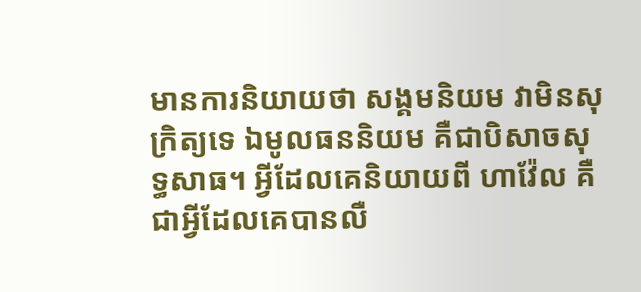មានការនិយាយថា សង្គមនិយម វាមិនសុក្រិត្យទេ ឯមូលធននិយម គឺជាបិសាចសុទ្ធសាធ។ អ្វីដែលគេនិយាយពី ហាវ៉ែល គឺជាអ្វីដែលគេបានលឺ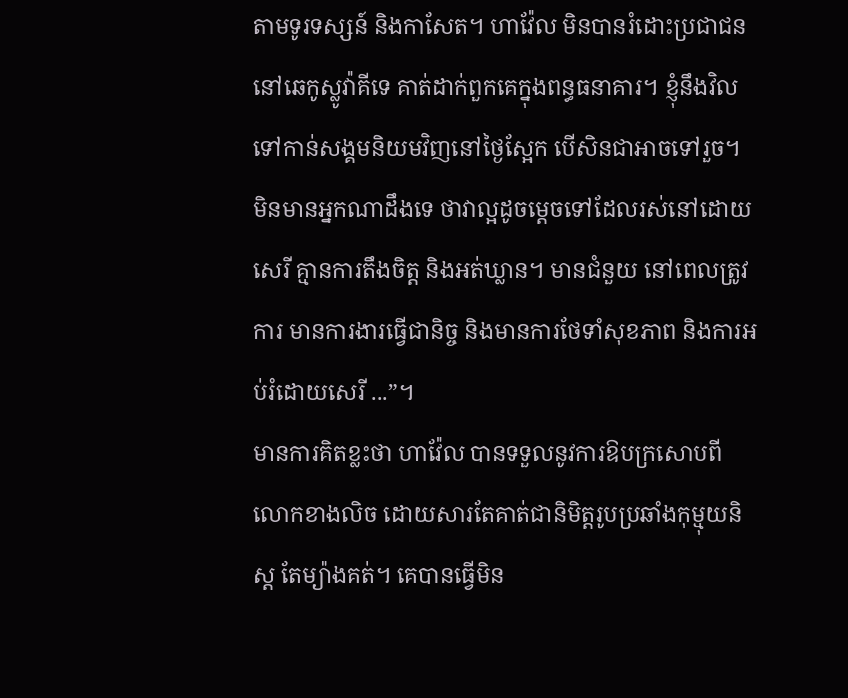តាមទូរទស្សន៍ និងកាសែត។ ហាវ៉ែល មិនបានរំដោះប្រជាជននៅឆេកូស្លូវ៉ាគីទេ គាត់ដាក់ពួកគេក្នុងពន្ធធនាគារ។ ខ្ញុំនឹងវិលទៅកាន់សង្គមនិយមវិញនៅថ្ងៃស្អែក បើសិនជាអាចទៅរួច។ មិនមានអ្នកណាដឹងទេ ថាវាល្អដូចម្តេចទៅដែលរស់នៅដោយសេរី គ្មានការតឹងចិត្ត និងអត់ឃ្លាន។ មានជំនួយ នៅពេលត្រូវការ មានការងារធ្វើជានិច្ច និងមានការថែទាំសុខភាព និងការអប់រំដោយសេរី ...”។
មានការគិតខ្លះថា ហាវ៉ែល បានទទួលនូវការឱបក្រសោបពីលោកខាងលិច ដោយសារតែគាត់ជានិមិត្តរូបប្រឆាំងកុម្មុយនិស្ត តែម្យ៉ាងគត់។ គេបានធ្វើមិន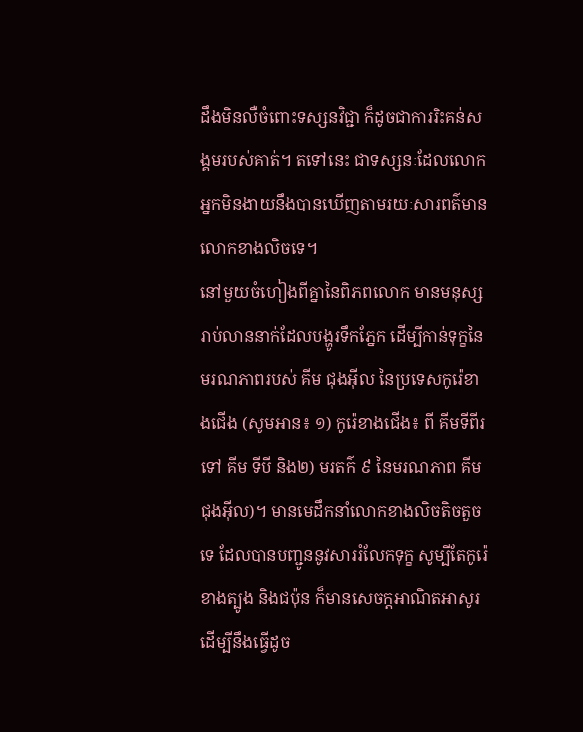ដឹងមិនលឺចំពោះទស្សនវិជ្ជា ក៏ដូចជាការរិះគន់សង្គមរបស់គាត់។ តទៅនេះ ជាទស្សនៈដែលលោកអ្នកមិនងាយនឹងបានឃើញតាមរយៈសារពត៌មានលោកខាងលិចទេ។
នៅមួយចំហៀងពីគ្នានៃពិភពលោក មានមនុស្សរាប់លាននាក់ដែលបង្ហូរទឹកភ្នែក ដើម្បីកាន់ទុក្ខនៃមរណភាពរបស់ គីម ជុងអ៊ីល នៃប្រទេសកូរ៉េខាងជើង (សូមអាន៖ ១) កូរ៉េខាងជើង៖ ពី គីមទីពីរ ទៅ គីម ទីបី និង២) មរតក៌ ៩ នៃមរណភាព គីម ជុងអ៊ីល)។ មានមេដឹកនាំលោកខាងលិចតិចតួចទេ ដែលបានបញ្ជូននូវសាររំលែកទុក្ខ សូម្បីតែកូរ៉េខាងត្បូង និងជប៉ុន ក៏មានសេចក្តអាណិតអាសូរដើម្បីនឹងធ្វើដូច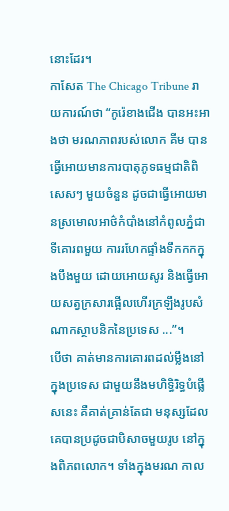នោះដែរ។
កាសែត The Chicago Tribune រាយការណ៍ថា “កូរ៉េខាងជើង បានអះអាងថា មរណភាពរបស់លោក គីម បានធ្វើអោយមានការបាតុភូទធម្មជាតិពិសេសៗ មួយចំនួន ដូចជាធ្វើអោយមានស្រមោលអាថ៌កំបាំងនៅកំពូលភ្នំជាទីគោរពមួយ ការរហែកផ្ទាំងទឹកកកក្នុងបឹងមួយ ដោយអោយសូរ និងធ្វើអោយសត្វក្រសារផ្អើលហើរក្រឡឹងរូបសំណាកស្ថាបនិកនៃប្រទេស ...”។
បើថា គាត់មានការគោរពដល់ម្លឹងនៅក្នុងប្រទេស ជាមួយនឹងមហិទ្ធិរិទ្ធបំផ្លើសនេះ គឺគាត់គ្រាន់តែជា មនុស្សដែលគេបានប្រដូចជាបិសាចមួយរូប នៅក្នុងពិភពលោក។ ទាំងក្នុងមរណ កាល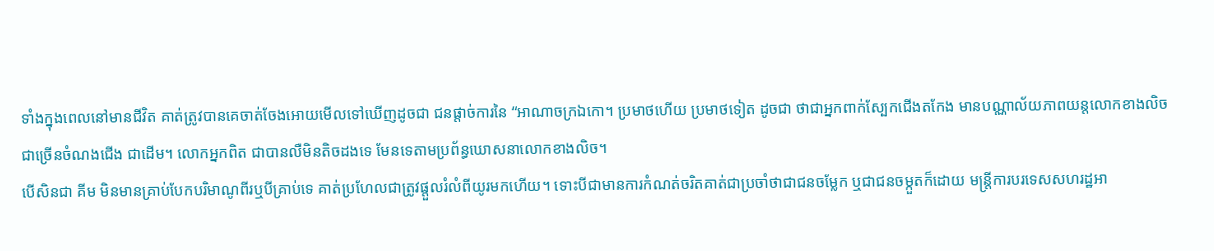ទាំងក្នុងពេលនៅមានជីវិត គាត់ត្រូវបានគេចាត់ចែងអោយមើលទៅឃើញដូចជា ជនផ្តាច់ការនៃ “អាណាចក្រឯកោ។ ប្រមាថហើយ ប្រមាថទៀត ដូចជា ថាជាអ្នកពាក់ស្បែកជើងតកែង មានបណ្ណាល័យភាពយន្តលោកខាងលិចជាច្រើនចំណងជើង ជាដើម។ លោកអ្នកពិត ជាបានលឺមិនតិចដងទេ មែនទេតាមប្រព័ន្ធឃោសនាលោកខាងលិច។
បើសិនជា គីម មិនមានគ្រាប់បែកបរិមាណូពីរឬបីគ្រាប់ទេ គាត់ប្រហែលជាត្រូវផ្តួលរំលំពីយូរមកហើយ។ ទោះបីជាមានការកំណត់ចរិតគាត់ជាប្រចាំថាជាជនចម្លែក ឬជាជនចម្កួតក៏ដោយ មន្ត្រីការបរទេសសហរដ្ឋអា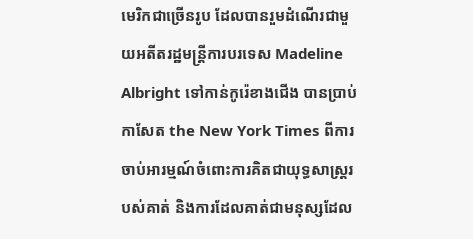មេរិកជាច្រើនរូប ដែលបានរួមដំណើរជាមួយអតីតរដ្ឋមន្ត្រីការបរទេស Madeline Albright ទៅកាន់កូរ៉េខាងជើង បានប្រាប់ កាសែត the New York Times ពីការចាប់អារម្មណ៍ចំពោះការគិតជាយុទ្ធសាស្ត្ររបស់គាត់ និងការដែលគាត់ជាមនុស្សដែល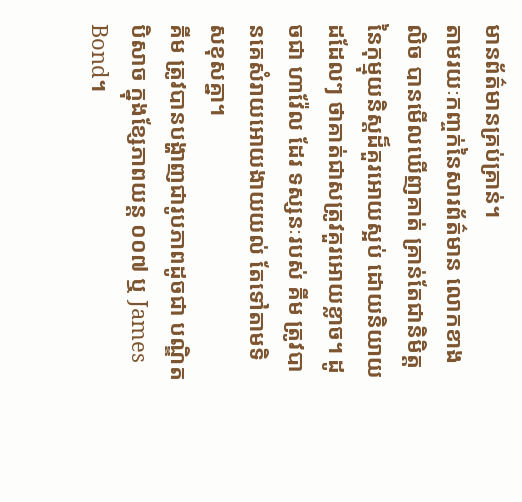មានព័ត៌មានគ្រប់គ្រាន់។
តាមរយៈកញ្ចក់នៃសារព័ត៌មាន លោកខាងលិច បានមើលឃើញគាត់ គ្រាន់តែជានិមិត្តនៃកុម្មុយនិស្តដ៏គួរអោយស្អប់ ដោយនិយាយដដែលៗ ថាគាត់ជាសត្រូវគួរអោយខ្លាច។ ដូចជា ហាវ៉ែល ដែរ ទស្សនៈរបស់ គីម ត្រូវបានគេសំរាយអោយងាយយល់ តែទៅតាមទិសខុសគ្នា។
គីម ត្រូវបានបង្ហាញជារូបភាពដូចជា បណ្ឌិត បិសាច ក្នុងខ្សែភាពយន្ត ០០៧ ឬ James Bond។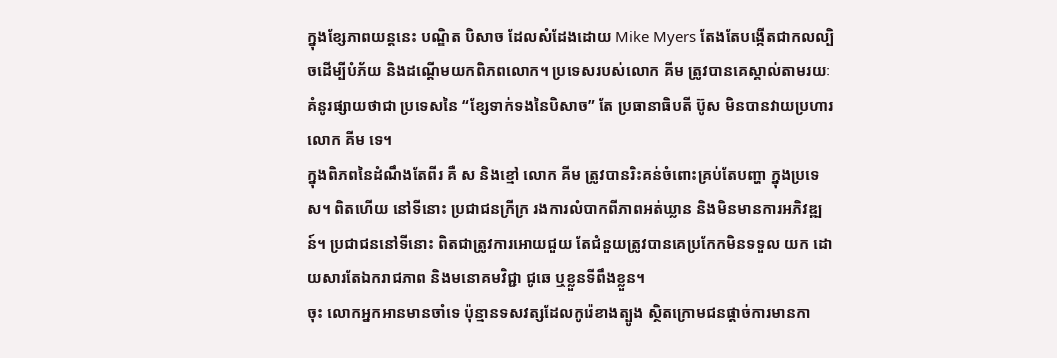ក្នុងខ្សែភាពយន្តនេះ បណ្ឌិត បិសាច ដែលសំដែងដោយ Mike Myers តែងតែបង្កើតជាកលល្បិចដើម្បីបំភ័យ និងដណ្តើមយកពិភពលោក។ ប្រទេសរបស់លោក គីម ត្រូវបានគេស្គាល់តាមរយៈគំនូរផ្សាយថាជា ប្រទេសនៃ “ខ្សែទាក់ទងនៃបិសាច” តែ ប្រធានាធិបតី ប៊ូស មិនបានវាយប្រហារ លោក គីម ទេ។
ក្នុងពិភពនៃដំណឹងតែពីរ គឺ ស និងខ្មៅ លោក គីម ត្រូវបានរិះគន់ចំពោះគ្រប់តែបញ្ហា ក្នុងប្រទេស។ ពិតហើយ នៅទីនោះ ប្រជាជនក្រីក្រ រងការលំបាកពីភាពអត់ឃ្លាន និងមិនមានការអភិវឌ្ឍន៍។ ប្រជាជននៅទីនោះ ពិតជាត្រូវការអោយជួយ តែជំនួយត្រូវបានគេប្រកែកមិនទទួល យក ដោយសារតែឯករាជភាព និងមនោគមវិជ្ជា ជូឆេ ឬខ្លួនទីពឹងខ្លួន។
ចុះ លោកអ្នកអានមានចាំទេ ប៉ុន្មានទសវត្សដែលកូរ៉េខាងត្បូង ស្ថិតក្រោមជនផ្តាច់ការមានកា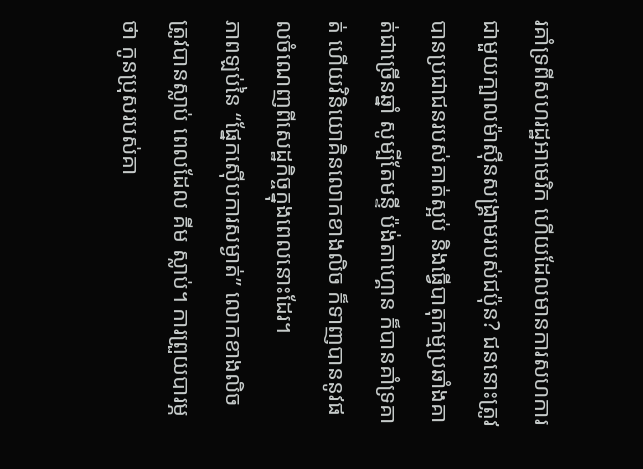រគាំទ្រពីសហរដ្ឋអាមេរិក ហើយដែលមានការសហការជាមួយក្បាលម៉ាស៊ីនសង្គ្រាមរបស់ជប៉ុន? ជននោះត្រូវបានប្រជាជនរបស់គាត់ស្អប់ និងធ្វើបាតុកម្មប្រឆាំងគាត់ជាច្រើនឆ្នាំ សូម្បីតែមន្ទី ប៉ង់តាហ្គោន ក៏បានគាំទ្រគាត់ ហើយវិនិយោគិនលោកខាងលិច ក៏ទាញបាននូវផលចំណេញពីសេដ្ឋកិច្ចក្នុងពេលនោះដែរ។
ភាពឡប់នៃ “ផ្នែកស៊ើបការសម្ងាត់” លោកខាងលិច ត្រូវបានស្លាប់ ពេលដែល គីម ស្លាប់។ ការព្រួយបារម្ភថា កូនប្រុសរបស់គា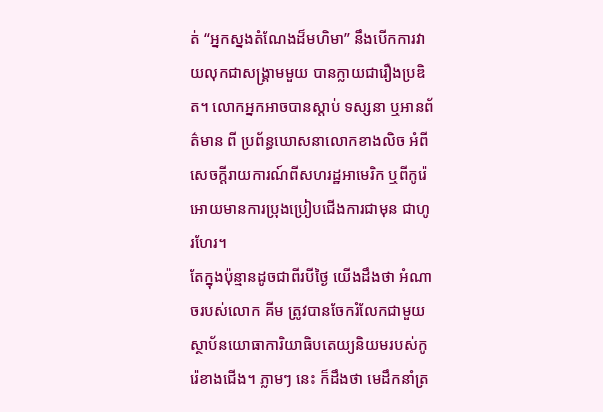ត់ “អ្នកស្នងតំណែងដ៏មហិមា” នឹងបើកការវាយលុកជាសង្គ្រាមមួយ បានក្លាយជារឿងប្រឌិត។ លោកអ្នកអាចបានស្តាប់ ទស្សនា ឬអានព័ត៌មាន ពី ប្រព័ន្ធឃោសនាលោកខាងលិច អំពីសេចក្តីរាយការណ៍ពីសហរដ្ឋអាមេរិក ឬពីកូរ៉េ អោយមានការប្រុងប្រៀបជើងការជាមុន ជាហូរហែរ។
តែក្នុងប៉ុន្មានដូចជាពីរបីថ្ងៃ យើងដឹងថា អំណាចរបស់លោក គីម ត្រូវបានចែករំលែកជាមួយ ស្ថាប័នយោធាការិយាធិបតេយ្យនិយមរបស់កូរ៉េខាងជើង។ ភ្លាមៗ នេះ ក៏ដឹងថា មេដឹកនាំត្រ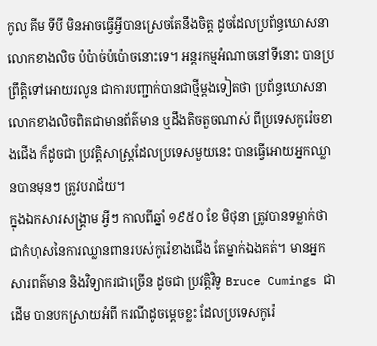កូល គីម ទីបី មិនអាចធ្វើអ្វីបានស្រេចតែនឹងចិត្ត ដូចដែលប្រព័ន្ធឃោសនាលោកខាងលិច ប៉ប៉ាច់ប៉ប៉ោចនោះទេ។ អន្តរកម្មអំណាចនៅទីនោះ បានប្រព្រឹត្តិទៅអោយរលូន ជាការបញ្ជាក់បានជាថ្មីម្តងទៀតថា ប្រព័ន្ធឃោសនាលោកខាងលិចពិតជាមានព័ត៌មាន ឬដឹងតិចតួចណាស់ ពីប្រទេសកូរ៉េចខាងជើង ក៏ដូចជា ប្រវត្តិសាស្ត្រដែលប្រទេសមួយនេះ បានធ្វើអោយអ្នកឈ្លានបានមុនៗ ត្រូវបរាជ័យ។
ក្នុងឯកសារសង្គ្រាម អ្វីៗ កាលពីឆ្នាំ ១៩៥០ ខែ មិថុនា ត្រូវបានទម្លាក់ថាជាកំហុសនៃការឈ្លានពានរបស់កូរ៉េខាងជើង តែម្នាក់ឯងគត់។ មានអ្នកសារពត៌មាន និងវិទ្យាករជាច្រើន ដូចជា ប្រវត្តិវិទូ Bruce Cumings ជាដើម បានបកស្រាយអំពី ករណីដូចម្តេចខ្លះ ដែលប្រទេសកូរ៉េ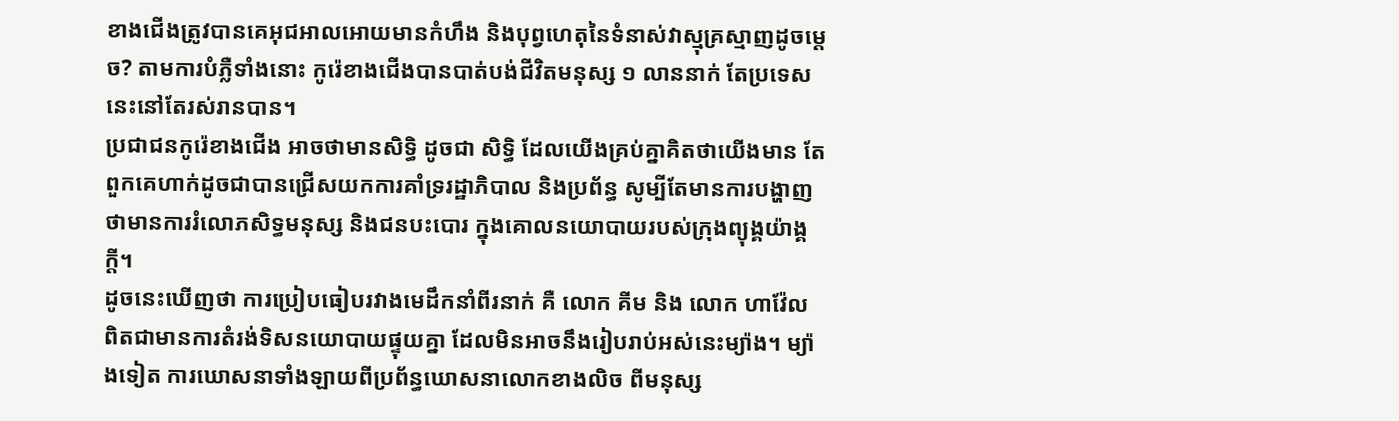ខាងជើងត្រូវបានគេអុជអាលអោយមានកំហឹង និងបុព្វហេតុនៃទំនាស់វាស្មុគ្រស្មាញដូចម្តេច? តាមការបំភ្លឺទាំងនោះ កូរ៉េខាងជើងបានបាត់បង់ជីវិតមនុស្ស ១ លាននាក់ តែប្រទេសនេះនៅតែរស់រានបាន។
ប្រជាជនកូរ៉េខាងជើង អាចថាមានសិទ្ធិ ដូចជា សិទ្ធិ ដែលយើងគ្រប់គ្នាគិតថាយើងមាន តែ ពួកគេហាក់ដូចជាបានជ្រើសយកការគាំទ្ររដ្ឋាភិបាល និងប្រព័ន្ធ សូម្បីតែមានការបង្ហាញថាមានការរំលោភសិទ្ធមនុស្ស និងជនបះបោរ ក្នុងគោលនយោបាយរបស់ក្រុងព្យុង្គយ៉ាង្គក្តី។
ដូចនេះឃើញថា ការប្រៀបធៀបរវាងមេដឹកនាំពីរនាក់ គឺ លោក គីម និង លោក ហាវ៉ែល ពិតជាមានការតំរង់ទិសនយោបាយផ្ទុយគ្នា ដែលមិនអាចនឹងរៀបរាប់អស់នេះម្យ៉ាង។ ម្យ៉ាងទៀត ការឃោសនាទាំងឡាយពីប្រព័ន្ធឃោសនាលោកខាងលិច ពីមនុស្ស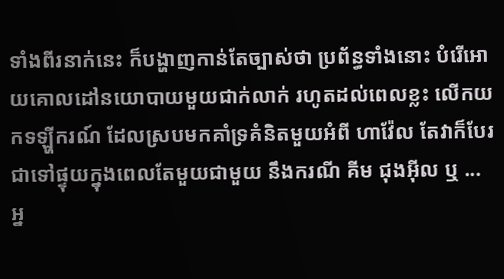ទាំងពីរនាក់នេះ ក៏បង្ហាញកាន់តែច្បាស់ថា ប្រព័ន្ធទាំងនោះ បំរើអោយគោលដៅនយោបាយមួយជាក់លាក់ រហូតដល់ពេលខ្លះ លើកយកទឡ្ហីករណ៍ ដែលស្របមកគាំទ្រគំនិតមួយអំពី ហាវ៉ែល តែវាក៏បែរជាទៅផ្ទុយក្នុងពេលតែមួយជាមួយ នឹងករណី គីម ជុងអ៊ីល ឬ ... អ្ន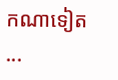កណាទៀត ...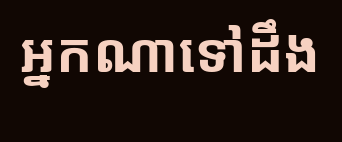អ្នកណាទៅដឹង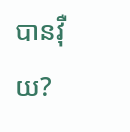បានវ៉ឺយ?